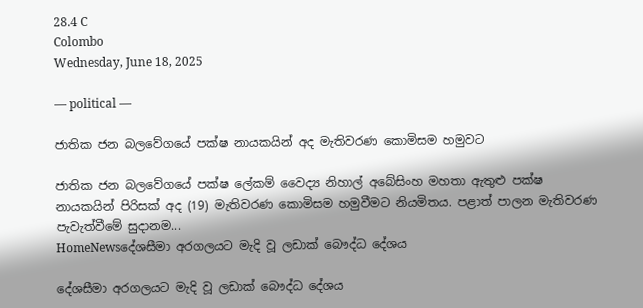28.4 C
Colombo
Wednesday, June 18, 2025

― political ―

ජාතික ජන බලවේගයේ පක්ෂ නායකයින් අද මැතිවරණ කොමිසම හමුවට

ජාතික ජන බලවේගයේ පක්ෂ ලේකම් වෛද්‍ය නිහාල් අබේසිංහ මහතා ඇතුළු පක්ෂ නායකයින් පිරිසක් අද (19) මැතිවරණ කොමිසම හමුවීමට නියමිතය. පළාත් පාලන මැතිවරණ පැවැත්වීමේ සුදානම...
HomeNewsදේශසීමා අරගලයට මැදි වූ ලඩාක් බෞද්ධ දේශය

දේශසීමා අරගලයට මැදි වූ ලඩාක් බෞද්ධ දේශය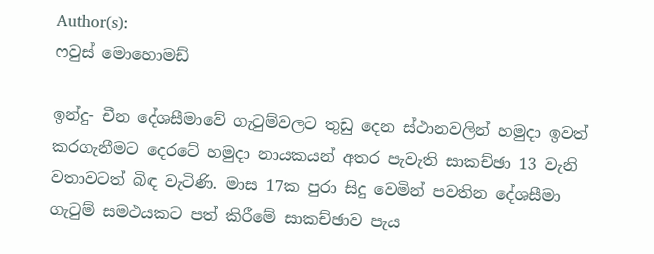Author(s):
ෆවුස් මොහොමඩ්

ඉන්දු- චීන දේශසීමාවේ ගැටුම්වලට තුඩු දෙන ස්ථානවලින් හමුදා ඉවත් කරගැනීමට දෙරටේ හමුදා නායකයන් අතර පැවැති සාකච්ඡා 13 වැනි වතාවටත් බිඳ වැටිණි. මාස 17ක පුරා සිදු වෙමින් පවතින දේශසීමා ගැටුම් සමථයකට පත් කිරීමේ සාකච්ඡාව පැය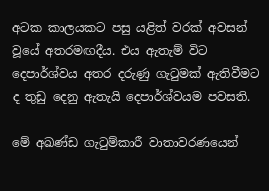අටක කාලයකට පසු යළිත් වරක් අවසන් වූයේ අතරමඟදීය. එය ඇතැම් විට දෙපාර්ශ්වය අතර දරුණු ගැටුමක් ඇතිවීමට ද තුඩු දෙනු ඇතැයි දෙපාර්ශ්වයම පවසති.

මේ අඛණ්ඩ ගැටුම්කාරී වාතාවරණයෙන්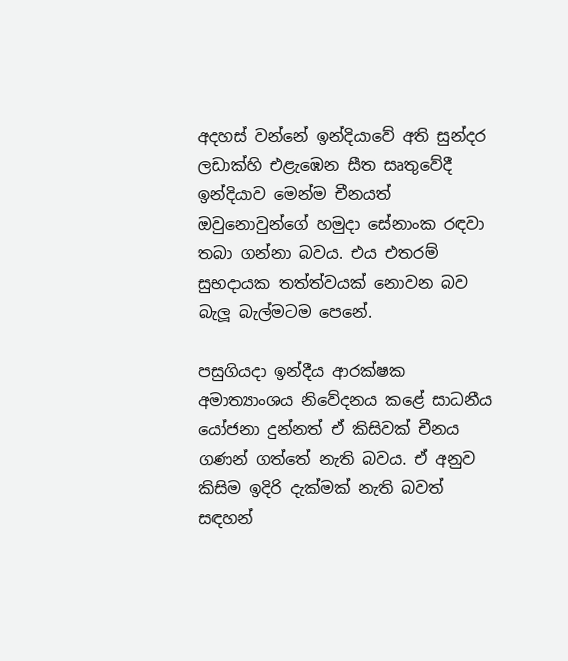අදහස් වන්නේ ඉන්දියාවේ අති සුන්දර ලඩාක්හි එළැඹෙන සීත සෘතුවේදී ඉන්දියාව මෙන්ම චීනයත් ඔවුනොවුන්ගේ හමුදා සේනාංක රඳවා තබා ගන්නා බවය. එය එතරම් සුභදායක තත්ත්වයක් නොවන බව බැලූ බැල්මටම පෙනේ.

පසුගියදා ඉන්දීය ආරක්ෂක අමාත්‍යාංශය නිවේදනය කළේ සාධනීය යෝජනා දුන්නත් ඒ කිසිවක් චීනය ගණන් ගත්තේ නැති බවය. ඒ අනුව කිසිම ඉදිරි දැක්මක් නැති බවත් සඳහන්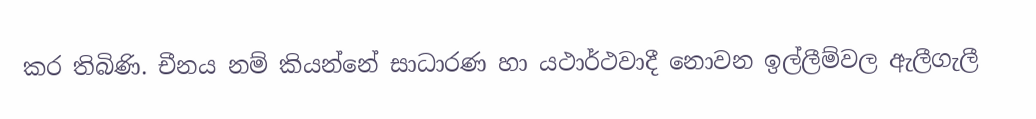කර තිබිණි. චීනය නම් කියන්නේ සාධාරණ හා යථාර්ථවාදී නොවන ඉල්ලීම්වල ඇලීගැලී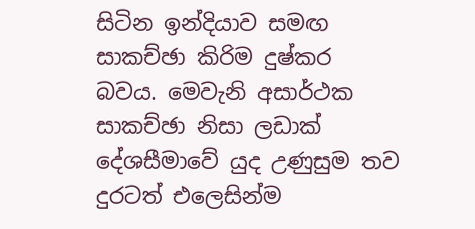සිටින ඉන්දියාව සමඟ සාකච්ඡා කිරිම දුෂ්කර බවය. මෙවැනි අසාර්ථක සාකච්ඡා නිසා ලඩාක් දේශසීමාවේ යුද උණුසුම තව දුරටත් එලෙසින්ම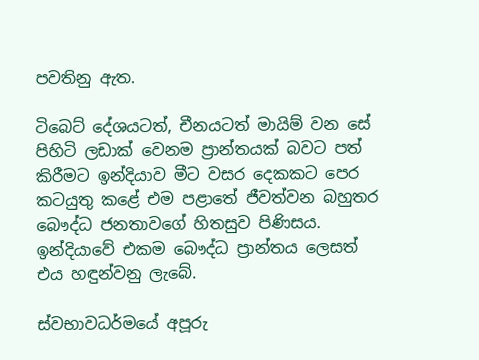පවතිනු ඇත.

ටිබෙට් දේශයටත්, චීනයටත් මායිම් වන සේ පිහිටි ලඩාක් වෙනම ප්‍රාන්තයක් බවට පත් කිරීමට ඉන්දියාව මීට වසර දෙකකට පෙර කටයුතු කළේ එම පළාතේ ජීවත්වන බහුතර බෞද්ධ ජනතාවගේ හිතසුව පිණිසය. ඉන්දියාවේ එකම බෞද්ධ ප්‍රාන්තය ලෙසත් එය හඳුන්වනු ලැබේ.

ස්වභාවධර්මයේ අපූරු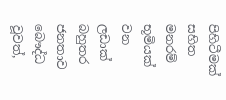පිහිටීමක් සහිත මනරම් භූමියක් වන ලඩාක් බහුතර ජනතාව බෞද්ධ වූවත්,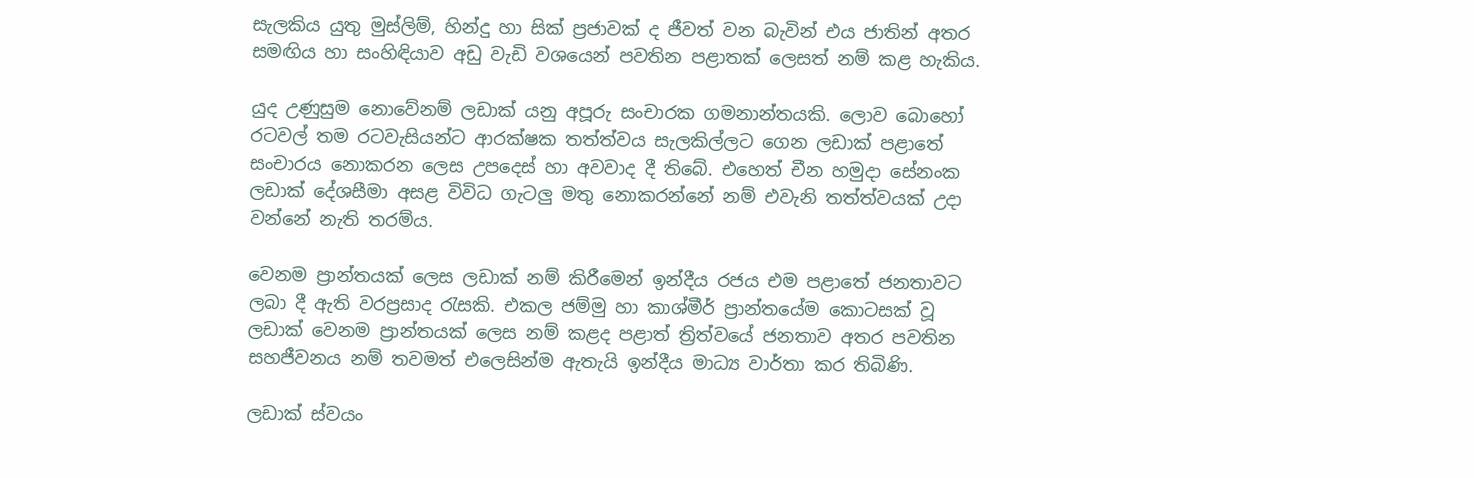සැලකිය යුතු මුස්ලිම්, හින්දු හා සික් ප්‍රජාවක් ද ජීවත් වන බැවින් එය ජාතින් අතර සමඟිය හා සංහිඳියාව අඩු වැඩි වශයෙන් පවතින පළාතක් ලෙසත් නම් කළ හැකිය.

යුද උණුසුම නොවේනම් ලඩාක් යනු අපූරු සංචාරක ගමනාන්තයකි. ලොව බොහෝ රටවල් තම රටවැසියන්ට ආරක්ෂක තත්ත්වය සැලකිල්ලට ගෙන ලඩාක් පළාතේ සංචාරය නොකරන ලෙස උපදෙස් හා අවවාද දී තිබේ. එහෙත් චීන හමුදා සේනංක ලඩාක් දේශසීමා අසළ විවිධ ගැටලු මතු නොකරන්නේ නම් එවැනි තත්ත්වයක් උදා වන්නේ නැති තරම්ය.

වෙනම ප්‍රාන්තයක් ලෙස ලඩාක් නම් කිරීමෙන් ඉන්දීය රජය එම පළාතේ ජනතාවට ලබා දී ඇති වරප්‍රසාද රැසකි. එකල ජම්මු හා කාශ්මීර් ප්‍රාන්තයේම කොටසක් වූ ලඩාක් වෙනම ප්‍රාන්තයක් ලෙස නම් කළද පළාත් ත්‍රිත්වයේ ජනතාව අතර පවතින සහජීවනය නම් තවමත් එලෙසින්ම ඇතැයි ඉන්දීය මාධ්‍ය වාර්තා කර තිබිණි.

ලඩාක් ස්වයං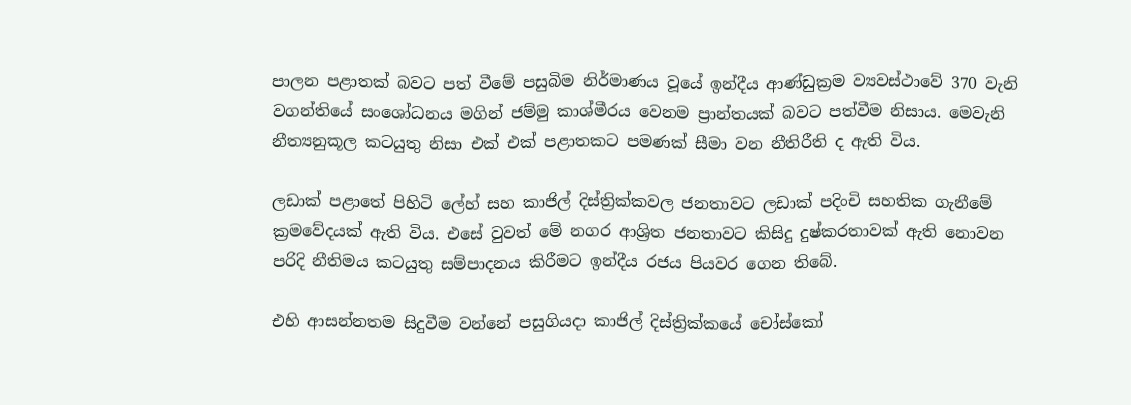පාලන පළාතක් බවට පත් වීමේ පසුබිම නිර්මාණය වූයේ ඉන්දීය ආණ්ඩුක්‍රම ව්‍යවස්ථාවේ 370 වැනි වගන්තියේ සංශෝධනය මගින් ජම්මු කාශ්මීරය වෙනම ප්‍රාන්තයක් බවට පත්වීම නිසාය. මෙවැනි නීත්‍යනුකූල කටයුතු නිසා එක් එක් පළාතකට පමණක් සීමා වන නීතිරීති ද ඇති විය.

ලඩාක් පළාතේ පිහිටි ලේහ් සහ කාජිල් දිස්ත්‍රික්කවල ජනතාවට ලඩාක් පදිංචි සහතික ගැනීමේ ක්‍රමවේදයක් ඇති විය. එසේ වුවත් මේ නගර ආශ්‍රිත ජනතාවට කිසිදු දුෂ්කරතාවක් ඇති නොවන පරිදි නීතිමය කටයුතු සම්පාදනය කිරීමට ඉන්දීය රජය පියවර ගෙන තිබේ.

එහි ආසන්නතම සිදුවීම වන්නේ පසුගියදා කාජිල් දිස්ත්‍රික්කයේ චෝස්කෝ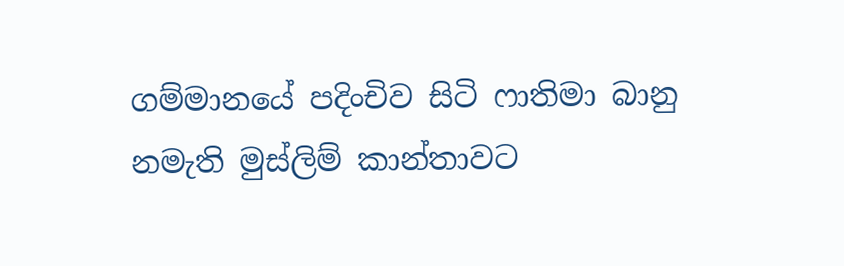ගම්මානයේ පදිංචිව සිටි ෆාතිමා බානු නමැති මුස්ලිම් කාන්තාවට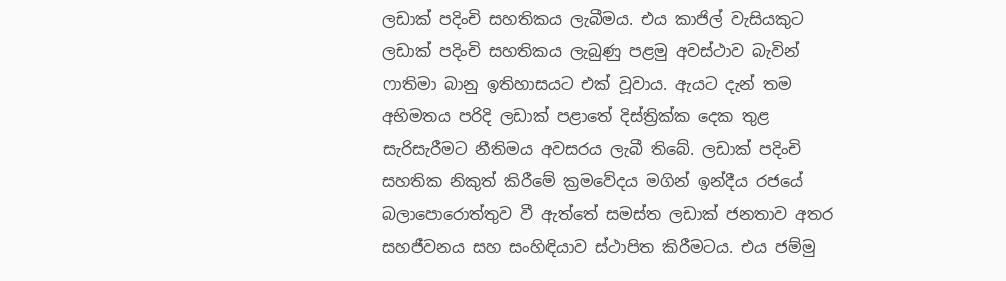ලඩාක් පදිංචි සහතිකය ලැබීමය. එය කාජිල් වැසියකුට ලඩාක් පදිංචි සහතිකය ලැබුණු පළමු අවස්ථාව බැවින් ෆාතිමා බානු ඉතිහාසයට එක් වූවාය. ඇයට දැන් තම අභිමතය පරිදි ලඩාක් පළාතේ දිස්ත්‍රික්ක දෙක තුළ සැරිසැරීමට නීතිමය අවසරය ලැබී තිබේ. ලඩාක් පදිංචි සහතික නිකුත් කිරීමේ ක්‍රමවේදය මගින් ඉන්දීය රජයේ බලාපොරොත්තුව වී ඇත්තේ සමස්ත ලඩාක් ජනතාව අතර සහජීවනය සහ සංහිඳියාව ස්ථාපිත කිරීමටය. එය ජම්මු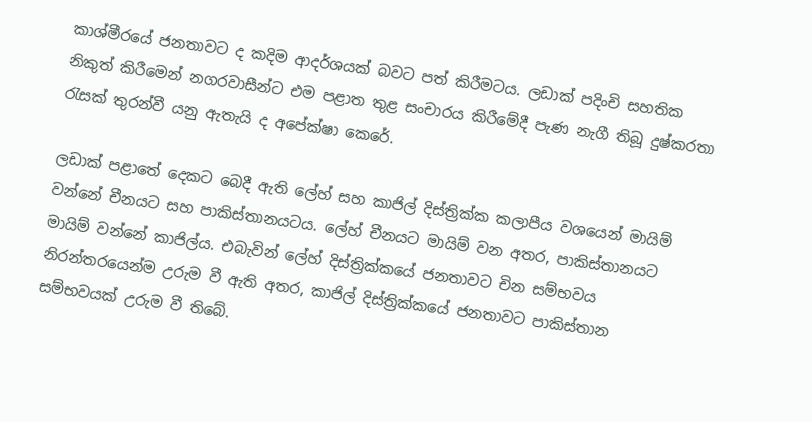කාශ්මීරයේ ජනතාවට ද කදිම ආදර්ශයක් බවට පත් කිරීමටය. ලඩාක් පදිංචි සහතික නිකුත් කිරීමෙන් නගරවාසීන්ට එම පළාත තුළ සංචාරය කිරීමේදී පැණ නැගී තිබූ දුෂ්කරතා රැසක් තුරන්වී යනු ඇතැයි ද අපේක්ෂා කෙරේ.

ලඩාක් පළාතේ දෙකට බෙදී ඇති ලේහ් සහ කාජිල් දිස්ත්‍රික්ක කලාපීය වශයෙන් මායිම් වන්නේ චීනයට සහ පාකිස්තානයටය. ලේහ් චීනයට මායිම් වන අතර, පාකිස්තානයට මායිම් වන්නේ කාජිල්ය. එබැවින් ලේහ් දිස්ත්‍රික්කයේ ජනතාවට චින සම්භවය නිරන්තරයෙන්ම උරුම වී ඇති අතර, කාජිල් දිස්ත්‍රික්කයේ ජනතාවට පාකිස්තාන සම්භවයක් උරුම වී තිබේ.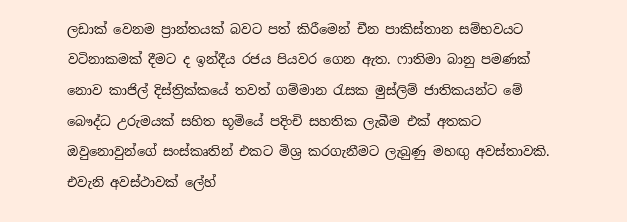ලඩාක් වෙනම ප්‍රාන්තයක් බවට පත් කිරීමෙන් චීන පාකිස්තාන සම්භවයට වටිනාකමක් දීමට ද ඉන්දීය රජය පියවර ගෙන ඇත. ෆාතිමා බානු පමණක් නොව කාජිල් දිස්ත්‍රික්කයේ තවත් ගම්මාන රැසක මුස්ලිම් ජාතිකයන්ට මේ බෞද්ධ උරුමයක් සහිත භූමියේ පදිංචි සහතික ලැබීම එක් අතකට ඔවුනොවුන්ගේ සංස්කෘතින් එකට මිශ්‍ර කරගැනීමට ලැබුණු මහඟු අවස්තාවකි. එවැනි අවස්ථාවක් ලේහ්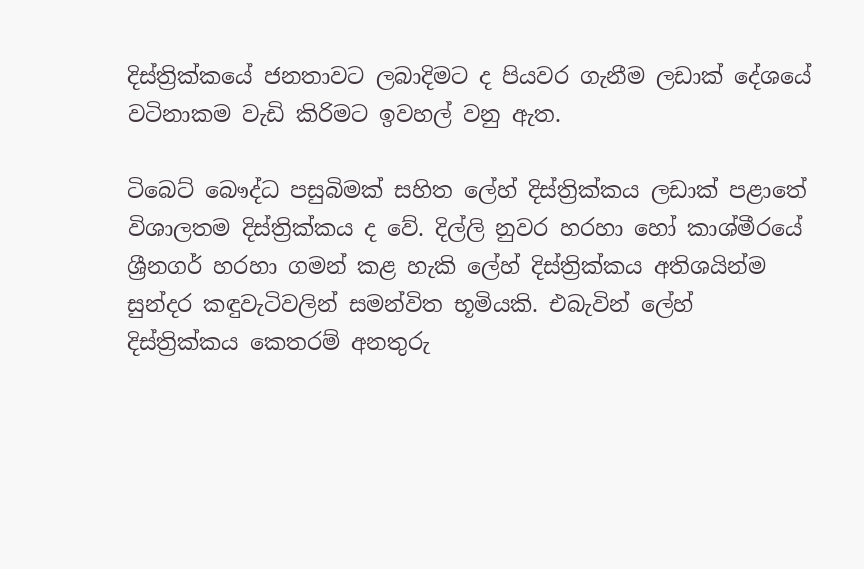දිස්ත්‍රික්කයේ ජනතාවට ලබාදිමට ද පියවර ගැනීම ලඩාක් දේශයේ වටිනාකම වැඩි කිරිමට ඉවහල් වනු ඇත.

ටිබෙට් බෞද්ධ පසුබිමක් සහිත ලේහ් දිස්ත්‍රික්කය ලඩාක් පළාතේ විශාලතම දිස්ත්‍රික්කය ද වේ. දිල්ලි නුවර හරහා හෝ කාශ්මීරයේ ශ්‍රීනගර් හරහා ගමන් කළ හැකි ලේහ් දිස්ත්‍රික්කය අතිශයින්ම සුන්දර කඳුවැටිවලින් සමන්විත භූමියකි. එබැවින් ලේහ් දිස්ත්‍රික්කය කෙතරම් අනතුරු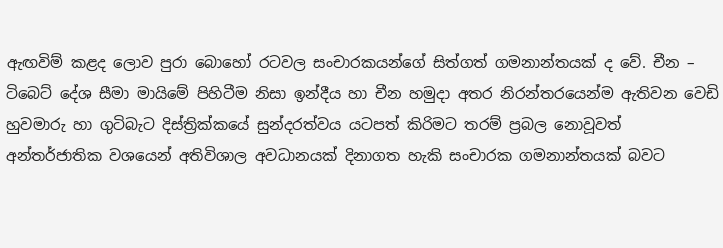ඇඟවිම් කළද ලොව පුරා බොහෝ රටවල සංචාරකයන්ගේ සිත්ගත් ගමනාන්තයක් ද වේ. චීන – ටිබෙට් දේශ සීමා මායිමේ පිහිටීම නිසා ඉන්දීය හා චීන හමුදා අතර නිරන්තරයෙන්ම ඇතිවන වෙඩි හුවමාරු හා ගුටිබැට දිස්ත්‍රික්කයේ සුන්දරත්වය යටපත් කිරිමට තරම් ප්‍රබල නොවූවත් අන්තර්ජාතික වශයෙන් අතිවිශාල අවධානයක් දිනාගත හැකි සංචාරක ගමනාන්තයක් බවට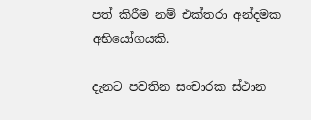පත් කිරීම නම් එක්තරා අන්දමක අභියෝගයකි.

දැනට පවතින සංචාරක ස්ථාන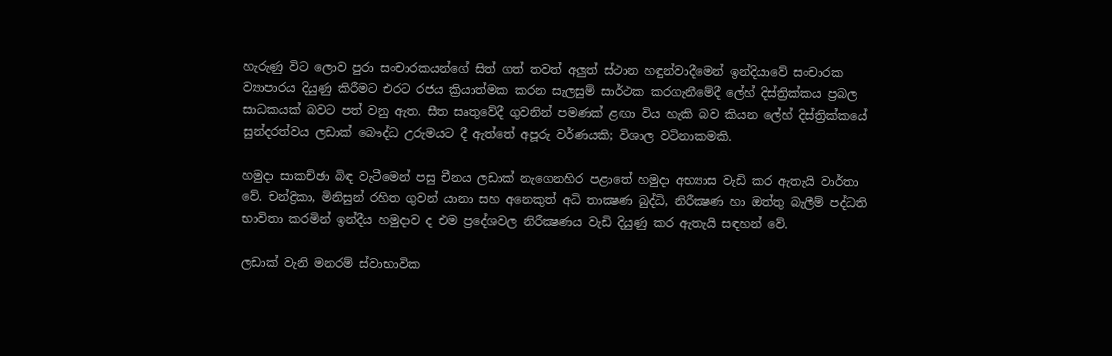හැරුණු විට ලොව පුරා සංචාරකයන්ගේ සිත් ගත් තවත් අලුත් ස්ථාන හඳුන්වාදීමෙන් ඉන්දියාවේ සංචාරක ව්‍යාපාරය දියුණු කිරීමට එරට රජය ක්‍රියාත්මක කරන සැලසුම් සාර්ථක කරගැනීමේදී ලේහ් දිස්ත්‍රික්කය ප්‍රබල සාධකයක් බවට පත් වනු ඇත. සීත සෘතුවේදී ගුවනින් පමණක් ළඟා විය හැකි බව කියන ලේහ් දිස්ත්‍රික්කයේ සුන්දරත්වය ලඩාක් බෞද්ධ උරුමයට දී ඇත්තේ අපූරු වර්ණයකි; විශාල වටිනාකමකි.

හමුදා සාකච්ඡා බිඳ වැටීමෙන් පසු චීනය ලඩාක් නැගෙනහිර පළාතේ හමුදා අභ්‍යාස වැඩි කර ඇතැයි වාර්තා වේ. චන්ද්‍රිකා, මිනිසුන් රහිත ගුවන් යානා සහ අනෙකුත් අධි තාක්‍ෂණ බුද්ධි, නිරීක්‍ෂණ හා ඔත්තු බැලීම් පද්ධති භාවිතා කරමින් ඉන්දීය හමුදාව ද එම ප්‍රදේශවල නිරීක්‍ෂණය වැඩි දියුණු කර ඇතැයි සඳහන් වේ.

ලඩාක් වැනි මනරම් ස්වාභාවික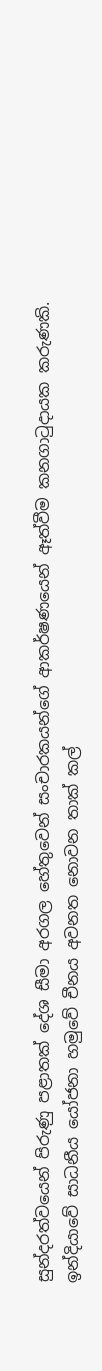සුන්දරත්වයෙන් පිරුණු පළාතක් දේශ සීමා අරගල හේතුවෙන් සංචාරකයන්ගේ ආකර්ෂණයෙන් ඈත්වීම කනගාටුදායක කරුණකි. ඉන්දියාවේ සාධනීය යෝජනා හමුවේ චීනය අවනත නොවන තාක් කල්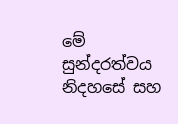මේ සුන්දරත්වය නිදහසේ සහ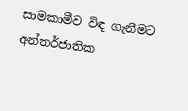සාමකාමීව විඳ ගැනීමට අන්තර්ජාතික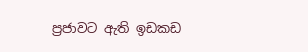ප්‍රජාවට ඇති ඉඩකඩ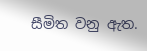සීමිත වනු ඇත.